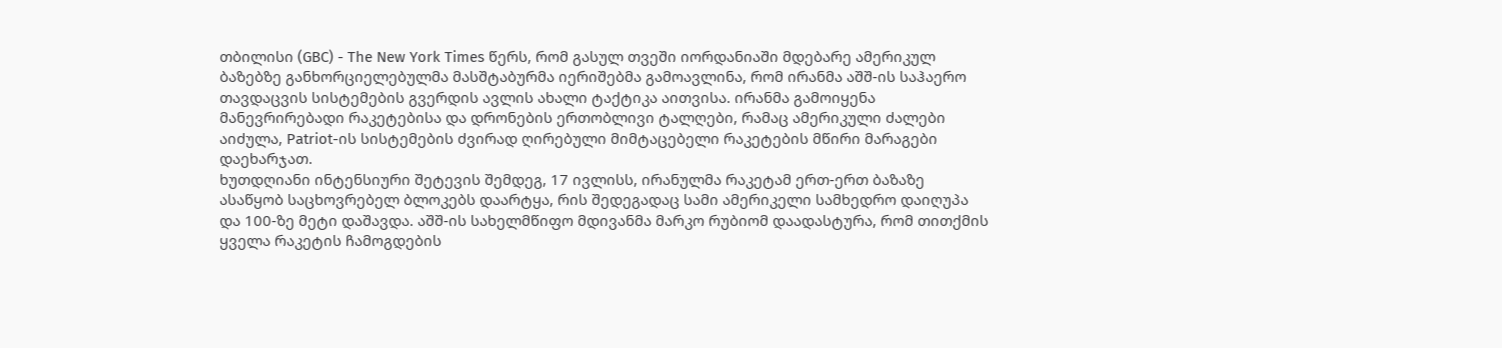თბილისი (GBC) - The New York Times წერს, რომ გასულ თვეში იორდანიაში მდებარე ამერიკულ ბაზებზე განხორციელებულმა მასშტაბურმა იერიშებმა გამოავლინა, რომ ირანმა აშშ-ის საჰაერო თავდაცვის სისტემების გვერდის ავლის ახალი ტაქტიკა აითვისა. ირანმა გამოიყენა მანევრირებადი რაკეტებისა და დრონების ერთობლივი ტალღები, რამაც ამერიკული ძალები აიძულა, Patriot-ის სისტემების ძვირად ღირებული მიმტაცებელი რაკეტების მწირი მარაგები დაეხარჯათ.
ხუთდღიანი ინტენსიური შეტევის შემდეგ, 17 ივლისს, ირანულმა რაკეტამ ერთ-ერთ ბაზაზე ასაწყობ საცხოვრებელ ბლოკებს დაარტყა, რის შედეგადაც სამი ამერიკელი სამხედრო დაიღუპა და 100-ზე მეტი დაშავდა. აშშ-ის სახელმწიფო მდივანმა მარკო რუბიომ დაადასტურა, რომ თითქმის ყველა რაკეტის ჩამოგდების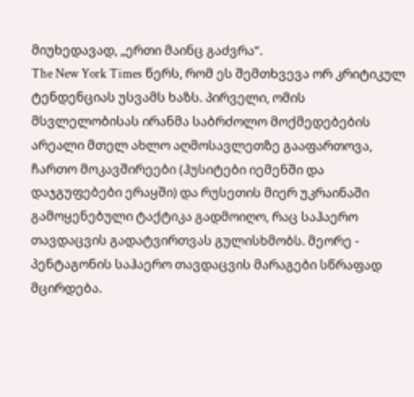მიუხედავად, „ერთი მაინც გაძვრა“.
The New York Times წერს, რომ ეს შემთხვევა ორ კრიტიკულ ტენდენციას უსვამს ხაზს. პირველი, ომის მსვლელობისას ირანმა საბრძოლო მოქმედებების არეალი მთელ ახლო აღმოსავლეთზე გააფართოვა, ჩართო მოკავშირეები (ჰუსიტები იემენში და დაჯგუფებები ერაყში) და რუსეთის მიერ უკრაინაში გამოყენებული ტაქტიკა გადმოიღო, რაც საჰაერო თავდაცვის გადატვირთვას გულისხმობს. მეორე - პენტაგონის საჰაერო თავდაცვის მარაგები სწრაფად მცირდება.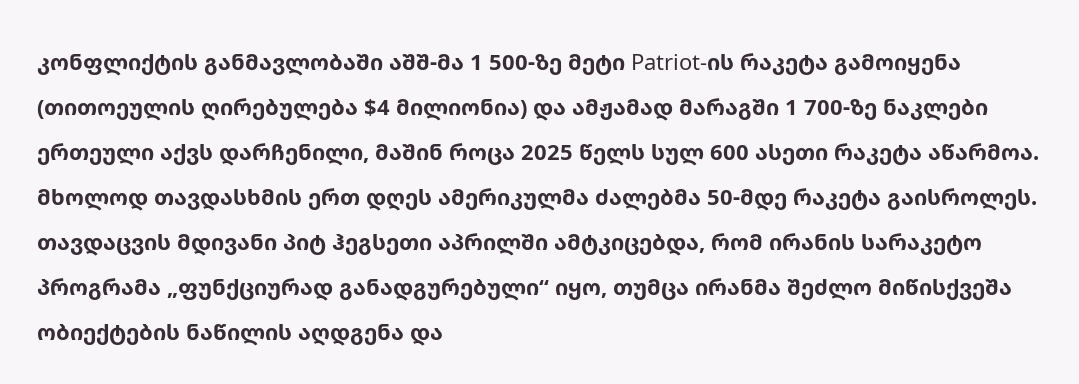კონფლიქტის განმავლობაში აშშ-მა 1 500-ზე მეტი Patriot-ის რაკეტა გამოიყენა (თითოეულის ღირებულება $4 მილიონია) და ამჟამად მარაგში 1 700-ზე ნაკლები ერთეული აქვს დარჩენილი, მაშინ როცა 2025 წელს სულ 600 ასეთი რაკეტა აწარმოა. მხოლოდ თავდასხმის ერთ დღეს ამერიკულმა ძალებმა 50-მდე რაკეტა გაისროლეს.
თავდაცვის მდივანი პიტ ჰეგსეთი აპრილში ამტკიცებდა, რომ ირანის სარაკეტო პროგრამა „ფუნქციურად განადგურებული“ იყო, თუმცა ირანმა შეძლო მიწისქვეშა ობიექტების ნაწილის აღდგენა და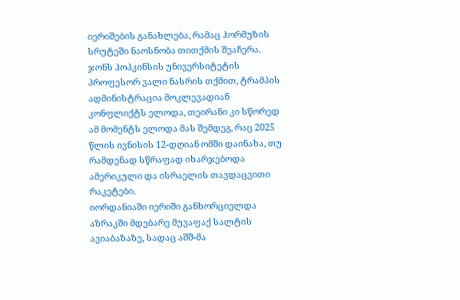იერიშების განახლება, რამაც ჰორმუზის სრუტეში ნაოსნობა თითქმის შეაჩერა. ჯონს ჰოპკინსის უნივერსიტეტის პროფესორ ვალი ნასრის თქმით, ტრამპის ადმინისტრაცია მოკლევადიან კონფლიქტს ელოდა, თეირანი კი სწორედ ამ მომენტს ელოდა მას შემდეგ, რაც 2025 წლის ივნისის 12-დღიან ომში დაინახა, თუ რამდენად სწრაფად იხარჯებოდა ამერიკული და ისრაელის თავდაცვითი რაკეტები.
იორდანიაში იერიში განხორციელდა აზრაკში მდებარე მუვაფაქ სალტის ავიაბაზაზე, სადაც აშშ-მა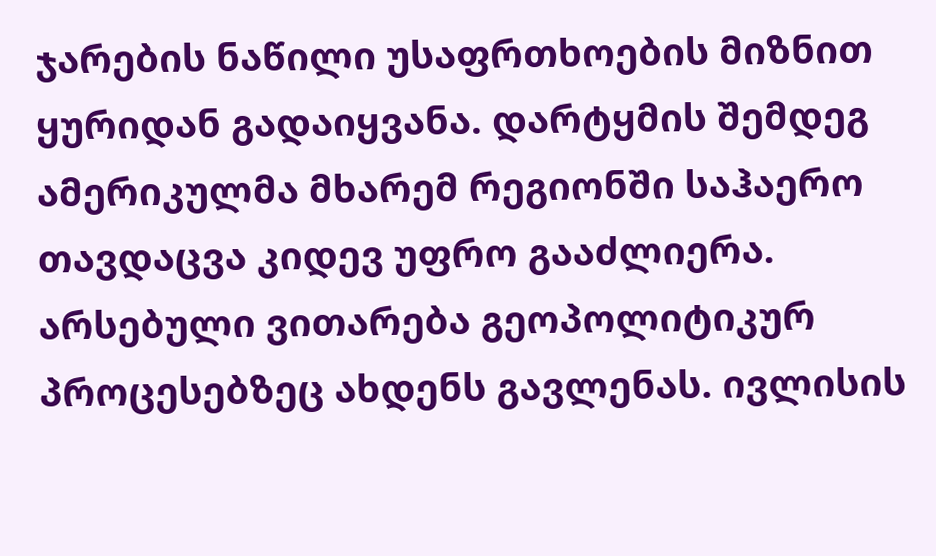ჯარების ნაწილი უსაფრთხოების მიზნით ყურიდან გადაიყვანა. დარტყმის შემდეგ ამერიკულმა მხარემ რეგიონში საჰაერო თავდაცვა კიდევ უფრო გააძლიერა.
არსებული ვითარება გეოპოლიტიკურ პროცესებზეც ახდენს გავლენას. ივლისის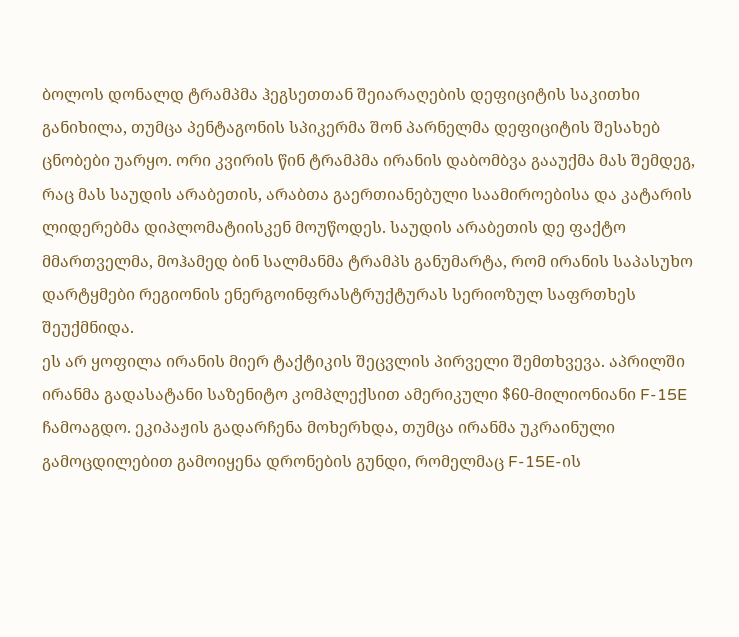ბოლოს დონალდ ტრამპმა ჰეგსეთთან შეიარაღების დეფიციტის საკითხი განიხილა, თუმცა პენტაგონის სპიკერმა შონ პარნელმა დეფიციტის შესახებ ცნობები უარყო. ორი კვირის წინ ტრამპმა ირანის დაბომბვა გააუქმა მას შემდეგ, რაც მას საუდის არაბეთის, არაბთა გაერთიანებული საამიროებისა და კატარის ლიდერებმა დიპლომატიისკენ მოუწოდეს. საუდის არაბეთის დე ფაქტო მმართველმა, მოჰამედ ბინ სალმანმა ტრამპს განუმარტა, რომ ირანის საპასუხო დარტყმები რეგიონის ენერგოინფრასტრუქტურას სერიოზულ საფრთხეს შეუქმნიდა.
ეს არ ყოფილა ირანის მიერ ტაქტიკის შეცვლის პირველი შემთხვევა. აპრილში ირანმა გადასატანი საზენიტო კომპლექსით ამერიკული $60-მილიონიანი F-15E ჩამოაგდო. ეკიპაჟის გადარჩენა მოხერხდა, თუმცა ირანმა უკრაინული გამოცდილებით გამოიყენა დრონების გუნდი, რომელმაც F-15E-ის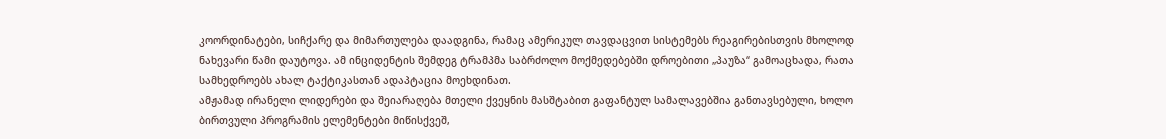კოორდინატები, სიჩქარე და მიმართულება დაადგინა, რამაც ამერიკულ თავდაცვით სისტემებს რეაგირებისთვის მხოლოდ ნახევარი წამი დაუტოვა. ამ ინციდენტის შემდეგ ტრამპმა საბრძოლო მოქმედებებში დროებითი „პაუზა“ გამოაცხადა, რათა სამხედროებს ახალ ტაქტიკასთან ადაპტაცია მოეხდინათ.
ამჟამად ირანელი ლიდერები და შეიარაღება მთელი ქვეყნის მასშტაბით გაფანტულ სამალავებშია განთავსებული, ხოლო ბირთვული პროგრამის ელემენტები მიწისქვეშ,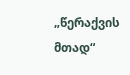„წერაქვის მთად“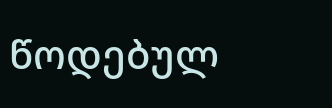წოდებულ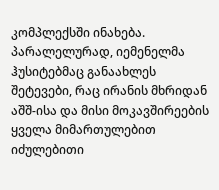კომპლექსში ინახება. პარალელურად, იემენელმა ჰუსიტებმაც განაახლეს შეტევები, რაც ირანის მხრიდან აშშ-ისა და მისი მოკავშირეების ყველა მიმართულებით იძულებითი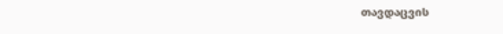თავდაცვის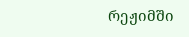რეჟიმში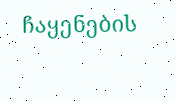ჩაყენების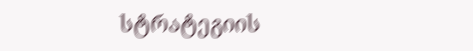სტრატეგიის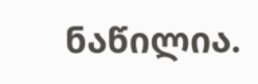ნაწილია.